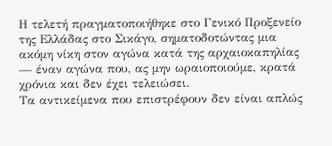Η τελετή πραγματοποιήθηκε στο Γενικό Προξενείο της Ελλάδας στο Σικάγο, σηματοδοτώντας μια ακόμη νίκη στον αγώνα κατά της αρχαιοκαπηλίας — έναν αγώνα που, ας μην ωραιοποιούμε, κρατά χρόνια και δεν έχει τελειώσει.
Τα αντικείμενα που επιστρέφουν δεν είναι απλώς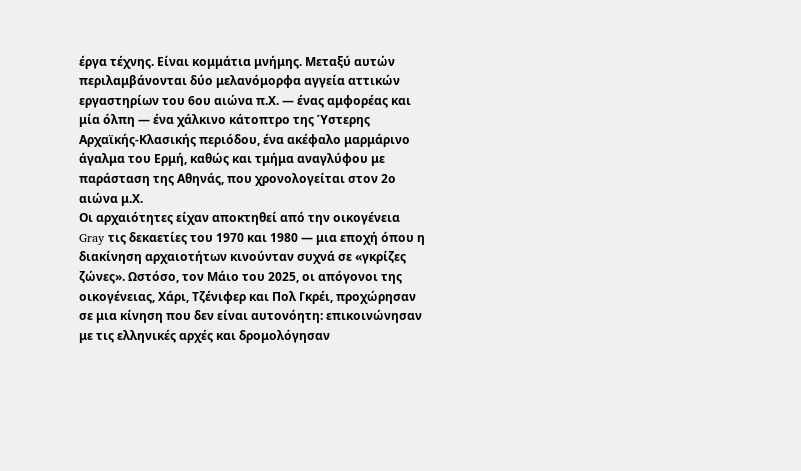έργα τέχνης. Είναι κομμάτια μνήμης. Μεταξύ αυτών περιλαμβάνονται δύο μελανόμορφα αγγεία αττικών εργαστηρίων του 6ου αιώνα π.Χ. — ένας αμφορέας και μία όλπη — ένα χάλκινο κάτοπτρο της Ύστερης Αρχαϊκής-Κλασικής περιόδου, ένα ακέφαλο μαρμάρινο άγαλμα του Ερμή, καθώς και τμήμα αναγλύφου με παράσταση της Αθηνάς, που χρονολογείται στον 2ο αιώνα μ.Χ.
Οι αρχαιότητες είχαν αποκτηθεί από την οικογένεια Gray τις δεκαετίες του 1970 και 1980 — μια εποχή όπου η διακίνηση αρχαιοτήτων κινούνταν συχνά σε «γκρίζες ζώνες». Ωστόσο, τον Μάιο του 2025, οι απόγονοι της οικογένειας, Χάρι, Τζένιφερ και Πολ Γκρέι, προχώρησαν σε μια κίνηση που δεν είναι αυτονόητη: επικοινώνησαν με τις ελληνικές αρχές και δρομολόγησαν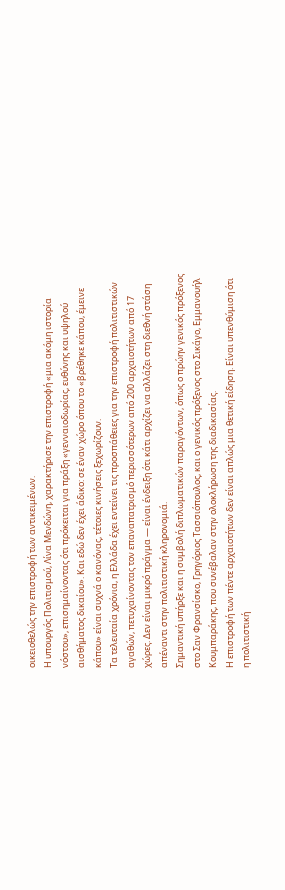οικειοθελώς την επιστροφή των αντικειμένων.
Η υπουργός Πολιτισμού, Λίνα Μενδώνη, χαρακτήρισε την επιστροφή «μια ακόμη ιστορία νόστου», επισημαίνοντας ότι πρόκειται για πράξη «γενναιοδωρίας, ευθύνης και υψηλού αισθήματος δικαίου». Και εδώ δεν έχει άδικο: σε έναν χώρο όπου το «βρέθηκε κάπου, έμεινε κάπου» είναι συχνά ο κανόνας, τέτοιες κινήσεις ξεχωρίζουν.
Τα τελευταία χρόνια, η Ελλάδα έχει εντείνει τις προσπάθειες για την επιστροφή πολιτιστικών αγαθών, πετυχαίνοντας τον επαναπατρισμό περισσότερων από 200 αρχαιοτήτων από 17 χώρες. Δεν είναι μικρό πράγμα — είναι ένδειξη ότι κάτι αρχίζει να αλλάζει στη διεθνή στάση απέναντι στην πολιτιστική κληρονομιά.
Σημαντική υπήρξε και η συμβολή διπλωματικών παραγόντων, όπως ο πρώην γενικός πρόξενος στο Σαν Φρανσίσκο, Γρηγόριος Τασσιόπουλος, και ο γενικός πρόξενος στο Σικάγο, Εμμανουήλ Κουμπαράκης, που συνέβαλαν στην ολοκλήρωση της διαδικασίας.
Η επιστροφή των πέντε αρχαιοτήτων δεν είναι απλώς μια θετική είδηση. Είναι υπενθύμιση ότι η πολιτιστική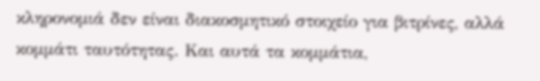κληρονομιά δεν είναι διακοσμητικό στοιχείο για βιτρίνες, αλλά κομμάτι ταυτότητας. Και αυτά τα κομμάτια,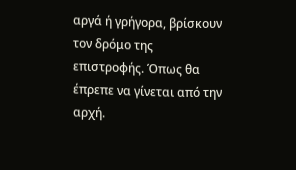αργά ή γρήγορα, βρίσκουν τον δρόμο της επιστροφής. Όπως θα έπρεπε να γίνεται από την αρχή.